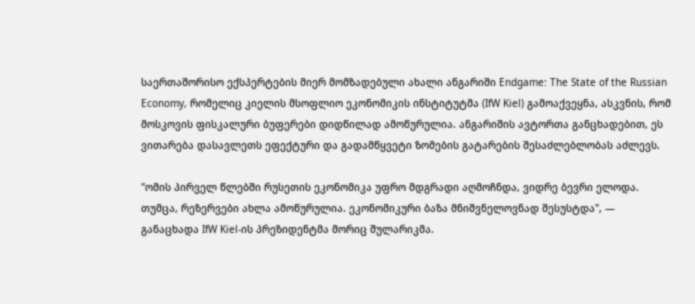საერთაშორისო ექსპერტების მიერ მომზადებული ახალი ანგარიში Endgame: The State of the Russian Economy, რომელიც კიელის მსოფლიო ეკონომიკის ინსტიტუტმა (IfW Kiel) გამოაქვეყნა, ასკვნის, რომ მოსკოვის ფისკალური ბუფერები დიდწილად ამოწურულია. ანგარიშის ავტორთა განცხადებით, ეს ვითარება დასავლეთს ეფექტური და გადამწყვეტი ზომების გატარების შესაძლებლობას აძლევს.

"ომის პირველ წლებში რუსეთის ეკონომიკა უფრო მდგრადი აღმოჩნდა, ვიდრე ბევრი ელოდა. თუმცა, რეზერვები ახლა ამოწურულია. ეკონომიკური ბაზა მნიშვნელოვნად შესუსტდა", — განაცხადა IfW Kiel-ის პრეზიდენტმა მორიც შულარიკმა.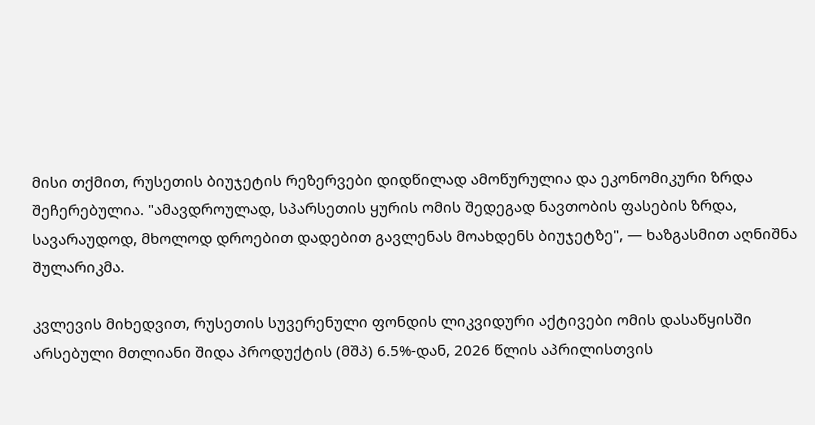მისი თქმით, რუსეთის ბიუჯეტის რეზერვები დიდწილად ამოწურულია და ეკონომიკური ზრდა შეჩერებულია. "ამავდროულად, სპარსეთის ყურის ომის შედეგად ნავთობის ფასების ზრდა, სავარაუდოდ, მხოლოდ დროებით დადებით გავლენას მოახდენს ბიუჯეტზე", — ხაზგასმით აღნიშნა შულარიკმა.

კვლევის მიხედვით, რუსეთის სუვერენული ფონდის ლიკვიდური აქტივები ომის დასაწყისში არსებული მთლიანი შიდა პროდუქტის (მშპ) 6.5%-დან, 2026 წლის აპრილისთვის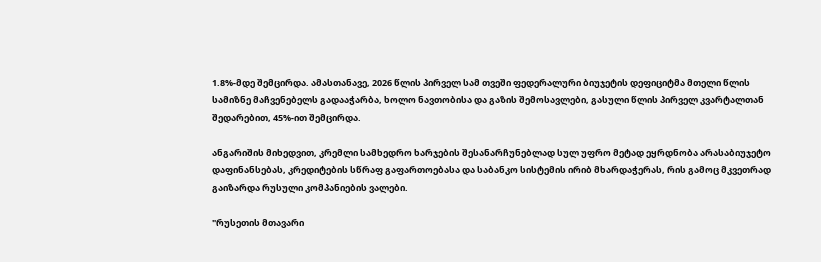1.8%-მდე შემცირდა. ამასთანავე, 2026 წლის პირველ სამ თვეში ფედერალური ბიუჯეტის დეფიციტმა მთელი წლის სამიზნე მაჩვენებელს გადააჭარბა, ხოლო ნავთობისა და გაზის შემოსავლები, გასული წლის პირველ კვარტალთან შედარებით, 45%-ით შემცირდა.

ანგარიშის მიხედვით, კრემლი სამხედრო ხარჯების შესანარჩუნებლად სულ უფრო მეტად ეყრდნობა არასაბიუჯეტო დაფინანსებას, კრედიტების სწრაფ გაფართოებასა და საბანკო სისტემის ირიბ მხარდაჭერას, რის გამოც მკვეთრად გაიზარდა რუსული კომპანიების ვალები.

"რუსეთის მთავარი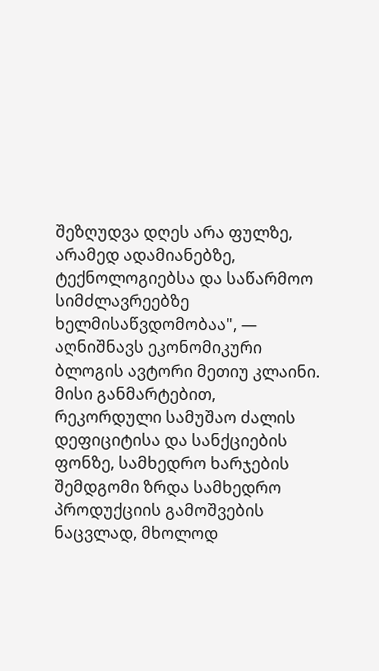შეზღუდვა დღეს არა ფულზე, არამედ ადამიანებზე, ტექნოლოგიებსა და საწარმოო სიმძლავრეებზე ხელმისაწვდომობაა", — აღნიშნავს ეკონომიკური ბლოგის ავტორი მეთიუ კლაინი. მისი განმარტებით, რეკორდული სამუშაო ძალის დეფიციტისა და სანქციების ფონზე, სამხედრო ხარჯების შემდგომი ზრდა სამხედრო პროდუქციის გამოშვების ნაცვლად, მხოლოდ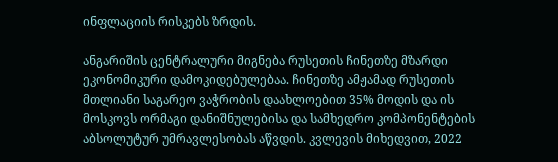ინფლაციის რისკებს ზრდის.

ანგარიშის ცენტრალური მიგნება რუსეთის ჩინეთზე მზარდი ეკონომიკური დამოკიდებულებაა. ჩინეთზე ამჟამად რუსეთის მთლიანი საგარეო ვაჭრობის დაახლოებით 35% მოდის და ის მოსკოვს ორმაგი დანიშნულებისა და სამხედრო კომპონენტების აბსოლუტურ უმრავლესობას აწვდის. კვლევის მიხედვით, 2022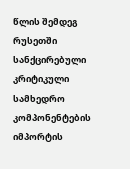წლის შემდეგ რუსეთში სანქცირებული კრიტიკული სამხედრო კომპონენტების იმპორტის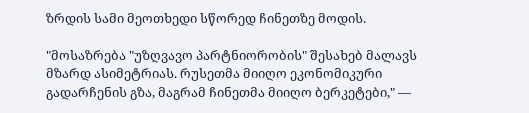ზრდის სამი მეოთხედი სწორედ ჩინეთზე მოდის.

"მოსაზრება "უზღვავო პარტნიორობის" შესახებ მალავს მზარდ ასიმეტრიას. რუსეთმა მიიღო ეკონომიკური გადარჩენის გზა, მაგრამ ჩინეთმა მიიღო ბერკეტები," —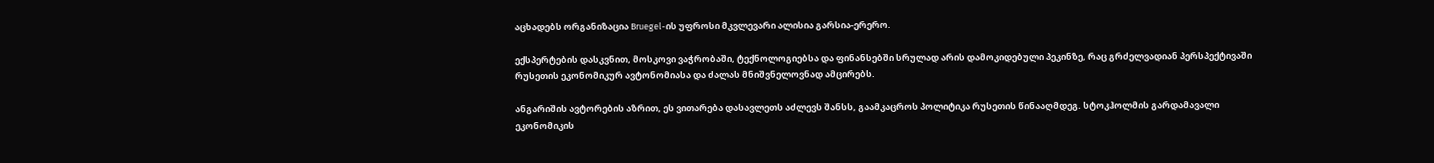აცხადებს ორგანიზაცია Bruegel-ის უფროსი მკვლევარი ალისია გარსია-ერერო.

ექსპერტების დასკვნით, მოსკოვი ვაჭრობაში, ტექნოლოგიებსა და ფინანსებში სრულად არის დამოკიდებული პეკინზე, რაც გრძელვადიან პერსპექტივაში რუსეთის ეკონომიკურ ავტონომიასა და ძალას მნიშვნელოვნად ამცირებს.

ანგარიშის ავტორების აზრით, ეს ვითარება დასავლეთს აძლევს შანსს, გაამკაცროს პოლიტიკა რუსეთის წინააღმდეგ. სტოკჰოლმის გარდამავალი ეკონომიკის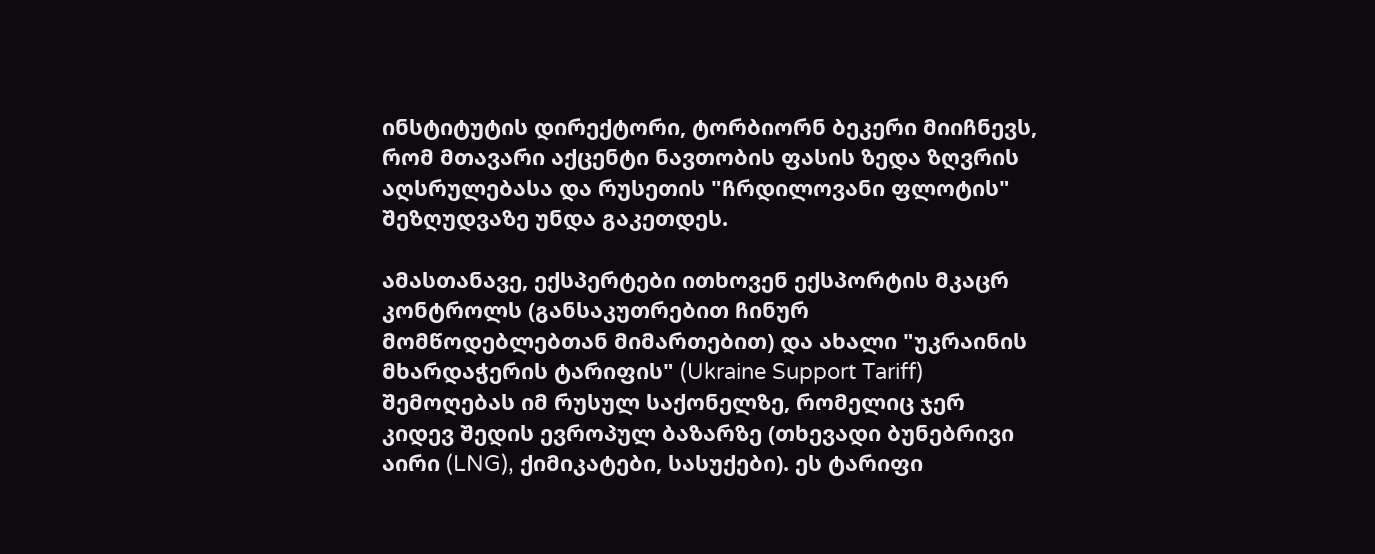ინსტიტუტის დირექტორი, ტორბიორნ ბეკერი მიიჩნევს, რომ მთავარი აქცენტი ნავთობის ფასის ზედა ზღვრის აღსრულებასა და რუსეთის "ჩრდილოვანი ფლოტის" შეზღუდვაზე უნდა გაკეთდეს.

ამასთანავე, ექსპერტები ითხოვენ ექსპორტის მკაცრ კონტროლს (განსაკუთრებით ჩინურ მომწოდებლებთან მიმართებით) და ახალი "უკრაინის მხარდაჭერის ტარიფის" (Ukraine Support Tariff) შემოღებას იმ რუსულ საქონელზე, რომელიც ჯერ კიდევ შედის ევროპულ ბაზარზე (თხევადი ბუნებრივი აირი (LNG), ქიმიკატები, სასუქები). ეს ტარიფი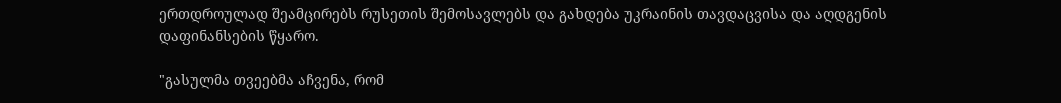ერთდროულად შეამცირებს რუსეთის შემოსავლებს და გახდება უკრაინის თავდაცვისა და აღდგენის დაფინანსების წყარო.

"გასულმა თვეებმა აჩვენა, რომ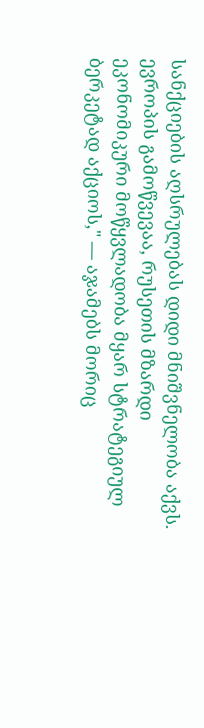სანქციების აღსრულებას დიდი მნიშვნელობა აქვს. ევროპის გამოწვევაა, რუსეთის მზარდი ეკონომიკური მოწყვლადობა მყარ სტრატეგიულ ბერკეტად აქციოს," — აჯამებს მორიც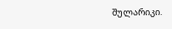შულარიკი.